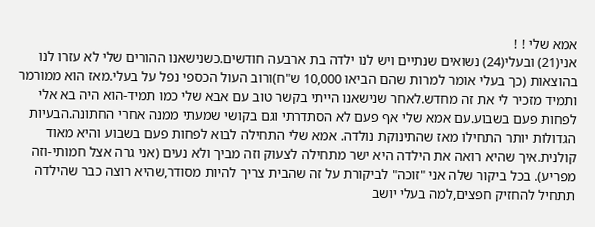אמא שלי ! !
אני(21) ובעלי(24) נשואים שנתיים ויש לנו ילדה בת ארבעה חודשים.כשנישאנו ההורים שלי לא עזרו לנו בהוצאות (כך בעלי אומר למרות שהם הביאו 10,000 ש"ח)ורוב העול הכספי נפל על בעלי.מאז הוא ממורמר ותמיד מזכיר לי את זה מחדש.לאחר שנישאנו הייתי בקשר טוב עם אבא שלי כמו תמיד-הוא היה בא אלי לפחות פעם בשבוע.עם אמא שלי אף פעם לא הסתדרתי וגם בקושי שמעתי ממנה אחרי החתונה.הבעיות הגדולות יותר התחילו מאז שהתינוקת נולדה. אמא שלי התחילה לבוא לפחות פעם בשבוע והיא מאוד קולנית.איך שהיא רואה את הילדה היא ישר מתחילה לצעוק וזה מביך ולא נעים (אני גרה אצל חמותי-וזה מפריע). בכל ביקור שלה אני "זוכה" לביקורת על זה שהבית צריך להיות מסודר,שהיא רוצה כבר שהילדה תתחיל להחזיק חפצים,למה בעלי יושב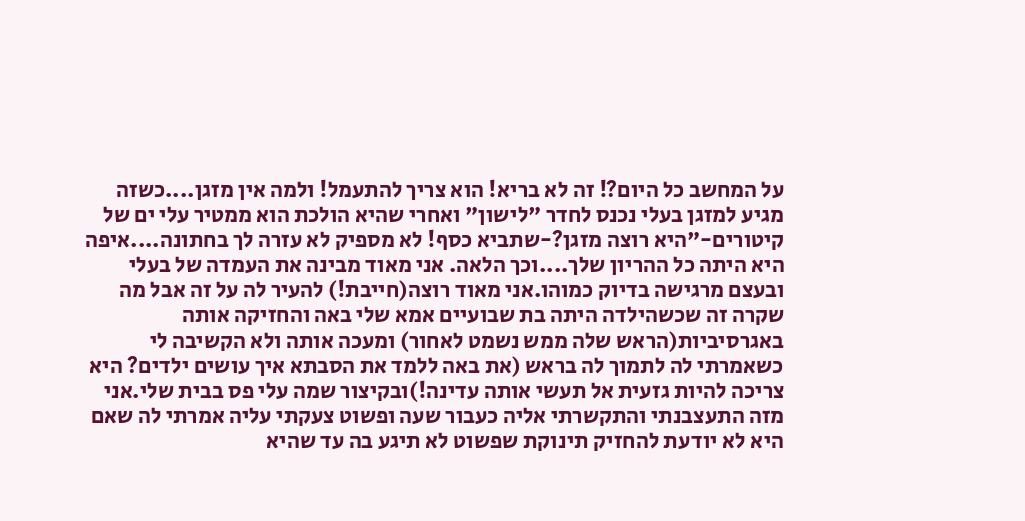על המחשב כל היום?! זה לא בריא! הוא צריך להתעמל! ולמה אין מזגן....כשזה מגיע למזגן בעלי נכנס לחדר "לישון" ואחרי שהיא הולכת הוא ממטיר עלי ים של קיטורים-"היא רוצה מזגן?-שתביא כסף! לא מספיק לא עזרה לך בחתונה....איפה היא היתה כל ההריון שלך....וכך הלאה. אני מאוד מבינה את העמדה של בעלי ובעצם מרגישה בדיוק כמוהו.אני מאוד רוצה(חייבת!) להעיר לה על זה אבל מה שקרה זה שכשהילדה היתה בת שבועיים אמא שלי באה והחזיקה אותה באגרסיביות(הראש שלה ממש נשמט לאחור) ומעכה אותה ולא הקשיבה לי כשאמרתי לה לתמוך לה בראש (את באה ללמד את הסבתא איך עושים ילדים? היא צריכה להיות גזעית אל תעשי אותה עדינה!)ובקיצור שמה עלי פס בבית שלי.אני מזה התעצבנתי והתקשרתי אליה כעבור שעה ופשוט צעקתי עליה אמרתי לה שאם היא לא יודעת להחזיק תינוקת שפשוט לא תיגע בה עד שהיא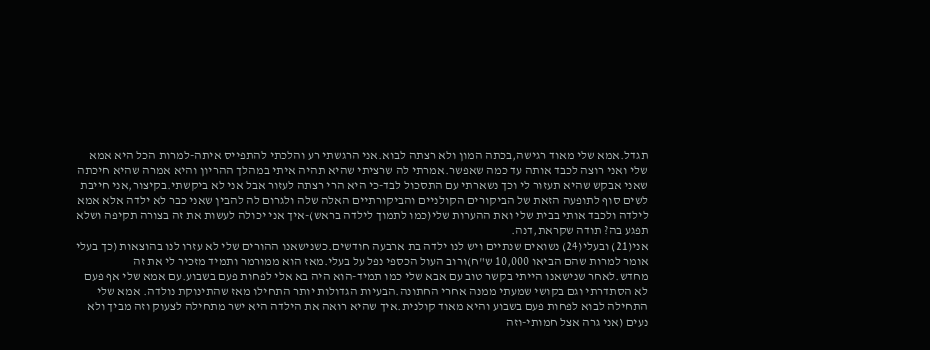תגדל.אמא שלי מאוד רגישה,בכתה המון ולא רצתה לבוא.אני הרגשתי רע והלכתי להתפייס איתה-למרות הכל היא אמא שלי ואני רוצה לכבד אותה עד כמה שאפשר.אמרתי לה שרציתי שהיא תהיה איתי במהלך ההריון והיא אמרה שהיא חיכתה שאני אבקש שהיא תעזור לי וכך נשארתי עם התסכול לבד-כי היא הרי רצתה לעזור אבל אני לא ביקשתי.בקיצור,אני חייבת לשים סוף לתופעה הזאת של הביקורים הקולניים והביקורתיים האלה שלה ולגרום לה להבין שאני כבר לא ילדה אלא אמא לילדה ולכבד אותי בבית שלי ואת ההערות שלי(כמו לתמוך לילדה בראש)-איך אני יכולה לעשות את זה בצורה תקיפה ושלא תפגע בה? תודה שקראת,דנה.
אני(21) ובעלי(24) נשואים שנתיים ויש לנו ילדה בת ארבעה חודשים.כשנישאנו ההורים שלי לא עזרו לנו בהוצאות (כך בעלי אומר למרות שהם הביאו 10,000 ש"ח)ורוב העול הכספי נפל על בעלי.מאז הוא ממורמר ותמיד מזכיר לי את זה מחדש.לאחר שנישאנו הייתי בקשר טוב עם אבא שלי כמו תמיד-הוא היה בא אלי לפחות פעם בשבוע.עם אמא שלי אף פעם לא הסתדרתי וגם בקושי שמעתי ממנה אחרי החתונה.הבעיות הגדולות יותר התחילו מאז שהתינוקת נולדה. אמא שלי התחילה לבוא לפחות פעם בשבוע והיא מאוד קולנית.איך שהיא רואה את הילדה היא ישר מתחילה לצעוק וזה מביך ולא נעים (אני גרה אצל חמותי-וזה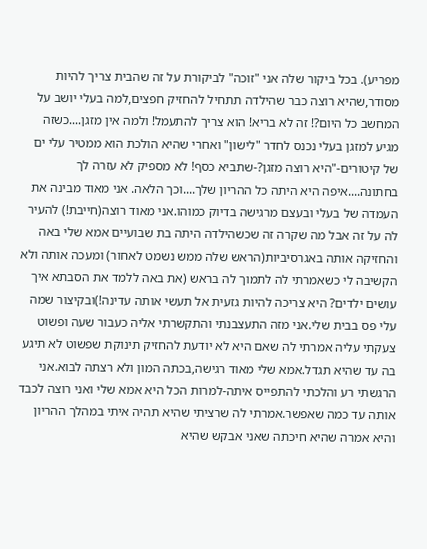מפריע). בכל ביקור שלה אני "זוכה" לביקורת על זה שהבית צריך להיות מסודר,שהיא רוצה כבר שהילדה תתחיל להחזיק חפצים,למה בעלי יושב על המחשב כל היום?! זה לא בריא! הוא צריך להתעמל! ולמה אין מזגן....כשזה מגיע למזגן בעלי נכנס לחדר "לישון" ואחרי שהיא הולכת הוא ממטיר עלי ים של קיטורים-"היא רוצה מזגן?-שתביא כסף! לא מספיק לא עזרה לך בחתונה....איפה היא היתה כל ההריון שלך....וכך הלאה. אני מאוד מבינה את העמדה של בעלי ובעצם מרגישה בדיוק כמוהו.אני מאוד רוצה(חייבת!) להעיר לה על זה אבל מה שקרה זה שכשהילדה היתה בת שבועיים אמא שלי באה והחזיקה אותה באגרסיביות(הראש שלה ממש נשמט לאחור) ומעכה אותה ולא הקשיבה לי כשאמרתי לה לתמוך לה בראש (את באה ללמד את הסבתא איך עושים ילדים? היא צריכה להיות גזעית אל תעשי אותה עדינה!)ובקיצור שמה עלי פס בבית שלי.אני מזה התעצבנתי והתקשרתי אליה כעבור שעה ופשוט צעקתי עליה אמרתי לה שאם היא לא יודעת להחזיק תינוקת שפשוט לא תיגע בה עד שהיא תגדל.אמא שלי מאוד רגישה,בכתה המון ולא רצתה לבוא.אני הרגשתי רע והלכתי להתפייס איתה-למרות הכל היא אמא שלי ואני רוצה לכבד אותה עד כמה שאפשר.אמרתי לה שרציתי שהיא תהיה איתי במהלך ההריון והיא אמרה שהיא חיכתה שאני אבקש שהיא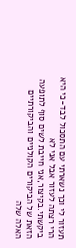תעזור לי וכך נשארתי עם התסכול לבד-כי היא הרי רצתה לעזור אבל אני לא ביקשתי.בקיצור,אני חייבת לשים סוף לתופעה הזאת של הביקורים הקולניים והביקורתיים האלה שלה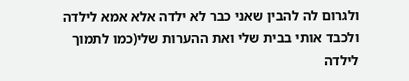ולגרום לה להבין שאני כבר לא ילדה אלא אמא לילדה ולכבד אותי בבית שלי ואת ההערות שלי(כמו לתמוך לילדה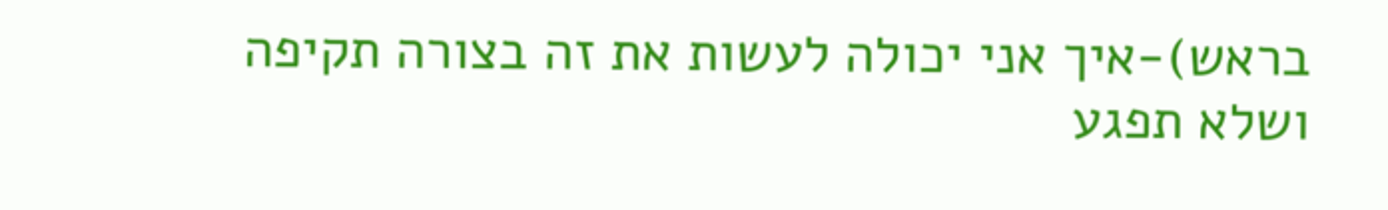בראש)-איך אני יכולה לעשות את זה בצורה תקיפה ושלא תפגע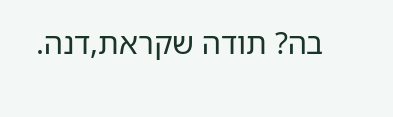בה? תודה שקראת,דנה.